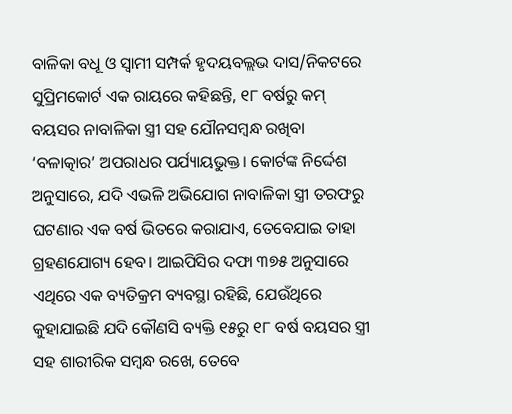ବାଳିକା ବଧୂ ଓ ସ୍ବାମୀ ସମ୍ପର୍କ ହୃଦୟବଲ୍ଲଭ ଦାସ/ନିକଟରେ ସୁପ୍ରିମକୋର୍ଟ ଏକ ରାୟରେ କହିଛନ୍ତି, ୧୮ ବର୍ଷରୁ କମ୍ ବୟସର ନାବାଳିକା ସ୍ତ୍ରୀ ସହ ଯୌନସମ୍ବନ୍ଧ ରଖିବା ‘ବଳାତ୍କାର’ ଅପରାଧର ପର୍ଯ୍ୟାୟଭୁକ୍ତ। କୋର୍ଟଙ୍କ ନିର୍ଦ୍ଦେଶ ଅନୁସାରେ, ଯଦି ଏଭଳି ଅଭିଯୋଗ ନାବାଳିକା ସ୍ତ୍ରୀ ତରଫରୁ ଘଟଣାର ଏକ ବର୍ଷ ଭିତରେ କରାଯାଏ, ତେବେଯାଇ ତାହା ଗ୍ରହଣଯୋଗ୍ୟ ହେବ। ଆଇପିସିର ଦଫା ୩୭୫ ଅନୁସାରେ ଏଥିରେ ଏକ ବ୍ୟତିକ୍ରମ ବ୍ୟବସ୍ଥା ରହିଛି, ଯେଉଁଥିରେ କୁହାଯାଇଛି ଯଦି କୌଣସି ବ୍ୟକ୍ତି ୧୫ରୁ ୧୮ ବର୍ଷ ବୟସର ସ୍ତ୍ରୀ ସହ ଶାରୀରିକ ସମ୍ବନ୍ଧ ରଖେ, ତେବେ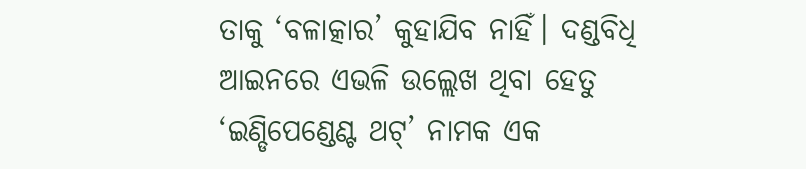ତାକୁ ‘ବଳାତ୍କାର’ କୁହାଯିବ ନାହିଁ। ଦଣ୍ଡବିଧି ଆଇନରେ ଏଭଳି ଉଲ୍ଲେଖ ଥିବା ହେତୁ ‘ଇଣ୍ଡିପେଣ୍ଡେଣ୍ଟ ଥଟ୍’ ନାମକ ଏକ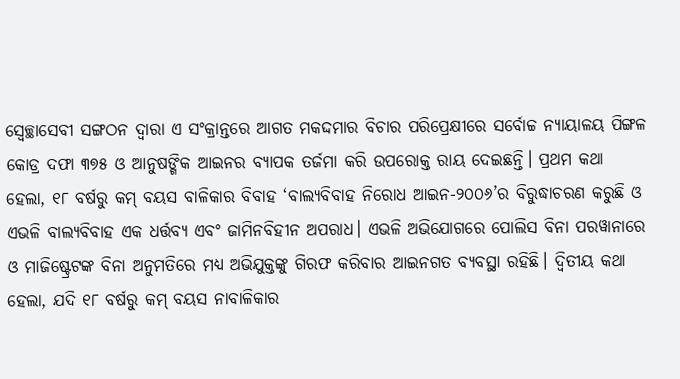ସ୍ବେଚ୍ଛାସେବୀ ସଙ୍ଗଠନ ଦ୍ୱାରା ଏ ସଂକ୍ରାନ୍ତରେ ଆଗତ ମକଦ୍ଦମାର ବିଚାର ପରିପ୍ରେକ୍ଷୀରେ ସର୍ବୋଚ୍ଚ ନ୍ୟାୟାଳୟ ପିଙ୍ଗଳ କୋଡ୍ର ଦଫା ୩୭୫ ଓ ଆନୁଷଙ୍ଗିକ ଆଇନର ବ୍ୟାପକ ତର୍ଜମା କରି ଉପରୋକ୍ତ ରାୟ ଦେଇଛନ୍ତି। ପ୍ରଥମ କଥା ହେଲା, ୧୮ ବର୍ଷରୁ କମ୍ ବୟସ ବାଳିକାର ବିବାହ ‘ବାଲ୍ୟବିବାହ ନିରୋଧ ଆଇନ-୨୦୦୬’ର ବିରୁଦ୍ଧାଚରଣ କରୁଛି ଓ ଏଭଳି ବାଲ୍ୟବିବାହ ଏକ ଧର୍ତ୍ତବ୍ୟ ଏବଂ ଜାମିନବିହୀନ ଅପରାଧ। ଏଭଳି ଅଭିଯୋଗରେ ପୋଲିସ ବିନା ପରୱାନାରେ ଓ ମାଜିଷ୍ଟ୍ରେଟଙ୍କ ବିନା ଅନୁମତିରେ ମଧ୍ୟ ଅଭିଯୁକ୍ତଙ୍କୁ ଗିରଫ କରିବାର ଆଇନଗତ ବ୍ୟବସ୍ଥା ରହିଛି। ଦ୍ୱିତୀୟ କଥା ହେଲା, ଯଦି ୧୮ ବର୍ଷରୁ କମ୍ ବୟସ ନାବାଳିକାର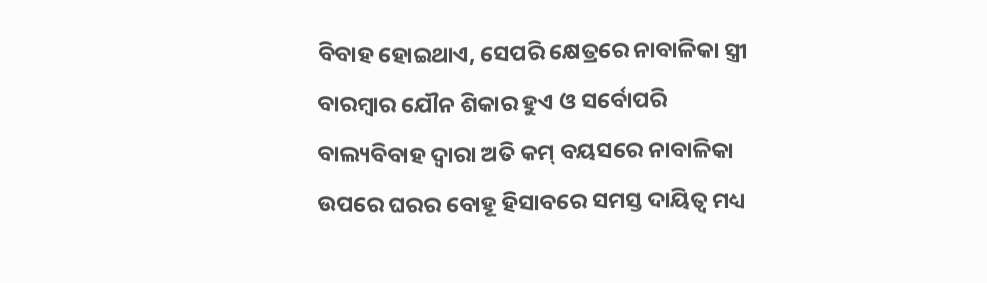ବିବାହ ହୋଇଥାଏ, ସେପରି କ୍ଷେତ୍ରରେ ନାବାଳିକା ସ୍ତ୍ରୀ ବାରମ୍ବାର ଯୌନ ଶିକାର ହୁଏ ଓ ସର୍ବୋପରି ବାଲ୍ୟବିବାହ ଦ୍ୱାରା ଅତି କମ୍ ବୟସରେ ନାବାଳିକା ଉପରେ ଘରର ବୋହୂ ହିସାବରେ ସମସ୍ତ ଦାୟିତ୍ୱ ମଧ୍ୟ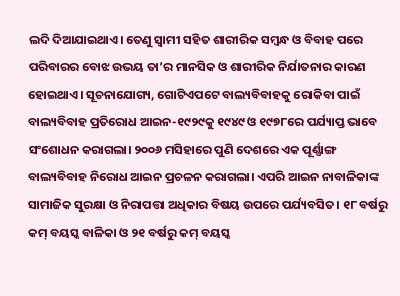ଲଦି ଦିଆଯାଇଥାଏ। ତେଣୁ ସ୍ବାମୀ ସହିତ ଶାରୀରିକ ସମ୍ବନ୍ଧ ଓ ବିବାହ ପରେ ପରିବାରର ବୋଝ ଉଭୟ ତା’ର ମାନସିକ ଓ ଶାରୀରିକ ନିର୍ଯାତନାର କାରଣ ହୋଇଥାଏ। ସୂଚନାଯୋଗ୍ୟ, ଗୋଟିଏପଟେ ବାଲ୍ୟବିବାହକୁ ରୋକିବା ପାଇଁ ବାଲ୍ୟବିବାହ ପ୍ରତିରୋଧ ଆଇନ-୧୯୨୯କୁ ୧୯୪୯ ଓ ୧୯୭୮ରେ ପର୍ଯ୍ୟାପ୍ତ ଭାବେ ସଂଶୋଧନ କରାଗଲା। ୨୦୦୬ ମସିହାରେ ପୁଣି ଦେଶରେ ଏକ ପୂର୍ଣ୍ଣାଙ୍ଗ ବାଲ୍ୟବିବାହ ନିରୋଧ ଆଇନ ପ୍ରଚଳନ କରାଗଲା। ଏପରି ଆଇନ ନାବାଳିକାଙ୍କ ସାମାଜିକ ସୁରକ୍ଷା ଓ ନିରାପତ୍ତା ଅଧିକାର ବିଷୟ ଉପରେ ପର୍ଯ୍ୟବସିତ। ୧୮ ବର୍ଷରୁ କମ୍ ବୟସ୍କ ବାଳିକା ଓ ୨୧ ବର୍ଷରୁ କମ୍ ବୟସ୍କ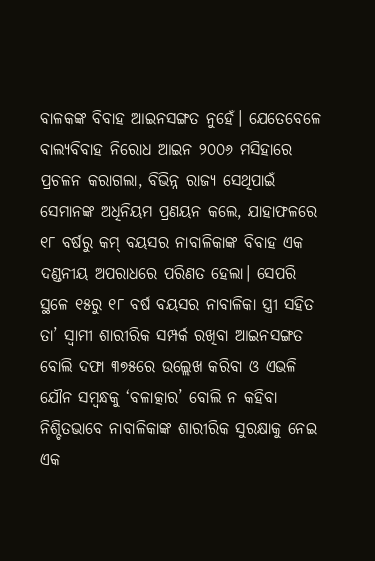ବାଳକଙ୍କ ବିବାହ ଆଇନସଙ୍ଗତ ନୁହେଁ। ଯେତେବେଳେ ବାଲ୍ୟବିବାହ ନିରୋଧ ଆଇନ ୨୦୦୬ ମସିହାରେ ପ୍ରଚଳନ କରାଗଲା, ବିଭିନ୍ନ ରାଜ୍ୟ ସେଥିପାଇଁ ସେମାନଙ୍କ ଅଧିନିୟମ ପ୍ରଣୟନ କଲେ, ଯାହାଫଳରେ ୧୮ ବର୍ଷରୁ କମ୍ ବୟସର ନାବାଳିକାଙ୍କ ବିବାହ ଏକ ଦଣ୍ଡନୀୟ ଅପରାଧରେ ପରିଣତ ହେଲା। ସେପରି ସ୍ଥଳେ ୧୫ରୁ ୧୮ ବର୍ଷ ବୟସର ନାବାଳିକା ସ୍ତ୍ରୀ ସହିତ ତା’ ସ୍ବାମୀ ଶାରୀରିକ ସମ୍ପର୍କ ରଖିବା ଆଇନସଙ୍ଗତ ବୋଲି ଦଫା ୩୭୫ରେ ଉଲ୍ଲେଖ କରିବା ଓ ଏଭଳି ଯୌନ ସମ୍ବନ୍ଧକୁ ‘ବଳାତ୍କାର’ ବୋଲି ନ କହିବା ନିଶ୍ଚିତଭାବେ ନାବାଳିକାଙ୍କ ଶାରୀରିକ ସୁରକ୍ଷାକୁ ନେଇ ଏକ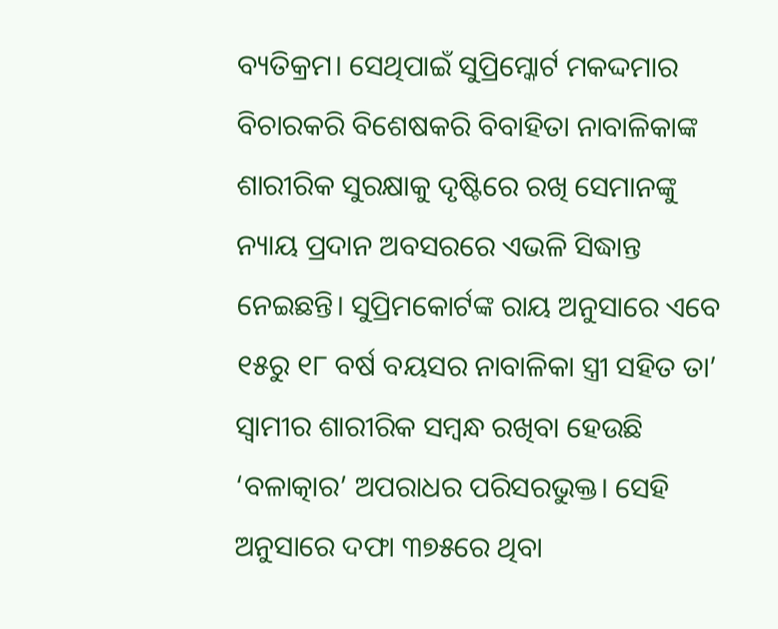ବ୍ୟତିକ୍ରମ। ସେଥିପାଇଁ ସୁପ୍ରିମ୍କୋର୍ଟ ମକଦ୍ଦମାର ବିଚାରକରି ବିଶେଷକରି ବିବାହିତା ନାବାଳିକାଙ୍କ ଶାରୀରିକ ସୁରକ୍ଷାକୁ ଦୃଷ୍ଟିରେ ରଖି ସେମାନଙ୍କୁ ନ୍ୟାୟ ପ୍ରଦାନ ଅବସରରେ ଏଭଳି ସିଦ୍ଧାନ୍ତ ନେଇଛନ୍ତି। ସୁପ୍ରିମକୋର୍ଟଙ୍କ ରାୟ ଅନୁସାରେ ଏବେ ୧୫ରୁ ୧୮ ବର୍ଷ ବୟସର ନାବାଳିକା ସ୍ତ୍ରୀ ସହିତ ତା’ ସ୍ବାମୀର ଶାରୀରିକ ସମ୍ବନ୍ଧ ରଖିବା ହେଉଛି ‘ବଳାତ୍କାର’ ଅପରାଧର ପରିସରଭୁକ୍ତ। ସେହି ଅନୁସାରେ ଦଫା ୩୭୫ରେ ଥିବା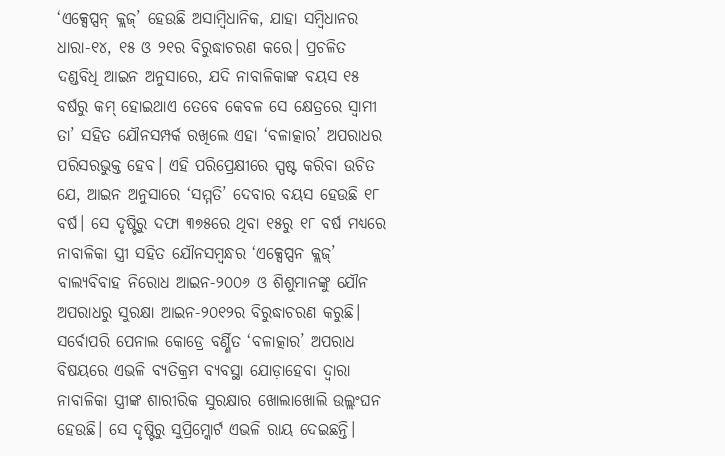‘ଏକ୍ସେପ୍ସନ୍ କ୍ଲଜ୍’ ହେଉଛି ଅସାମ୍ବିଧାନିକ, ଯାହା ସମ୍ବିଧାନର ଧାରା-୧୪, ୧୫ ଓ ୨୧ର ବିରୁଦ୍ଧାଚରଣ କରେ। ପ୍ରଚଳିତ ଦଣ୍ଡବିଧି ଆଇନ ଅନୁସାରେ, ଯଦି ନାବାଳିକାଙ୍କ ବୟସ ୧୫ ବର୍ଷରୁ କମ୍ ହୋଇଥାଏ ତେବେ କେବଳ ସେ କ୍ଷେତ୍ରରେ ସ୍ବାମୀ ତା’ ସହିତ ଯୌନସମ୍ପର୍କ ରଖିଲେ ଏହା ‘ବଳାତ୍କାର’ ଅପରାଧର ପରିସରଭୁକ୍ତ ହେବ। ଏହି ପରିପ୍ରେକ୍ଷୀରେ ସ୍ପଷ୍ଟ କରିବା ଉଚିତ ଯେ, ଆଇନ ଅନୁସାରେ ‘ସମ୍ମତି’ ଦେବାର ବୟସ ହେଉଛି ୧୮ ବର୍ଷ। ସେ ଦୃଷ୍ଟିରୁ ଦଫା ୩୭୫ରେ ଥିବା ୧୫ରୁ ୧୮ ବର୍ଷ ମଧ୍ୟରେ ନାବାଳିକା ସ୍ତ୍ରୀ ସହିତ ଯୌନସମ୍ବନ୍ଧର ‘ଏକ୍ସେପ୍ସନ କ୍ଲଜ୍’ ବାଲ୍ୟବିବାହ ନିରୋଧ ଆଇନ-୨୦୦୬ ଓ ଶିଶୁମାନଙ୍କୁ ଯୌନ ଅପରାଧରୁ ସୁରକ୍ଷା ଆଇନ-୨୦୧୨ର ବିରୁଦ୍ଧାଚରଣ କରୁଛି। ସର୍ବୋପରି ପେନାଲ କୋଡ୍ରେ ବର୍ଣ୍ଣିତ ‘ବଳାତ୍କାର’ ଅପରାଧ ବିଷୟରେ ଏଭଳି ବ୍ୟତିକ୍ରମ ବ୍ୟବସ୍ଥା ଯୋଡ଼ାହେବା ଦ୍ୱାରା ନାବାଳିକା ସ୍ତ୍ରୀଙ୍କ ଶାରୀରିକ ସୁରକ୍ଷାର ଖୋଲାଖୋଲି ଉଲ୍ଲଂଘନ ହେଉଛି। ସେ ଦୃଷ୍ଟିରୁ ସୁପ୍ରିମ୍କୋର୍ଟ ଏଭଳି ରାୟ ଦେଇଛନ୍ତି।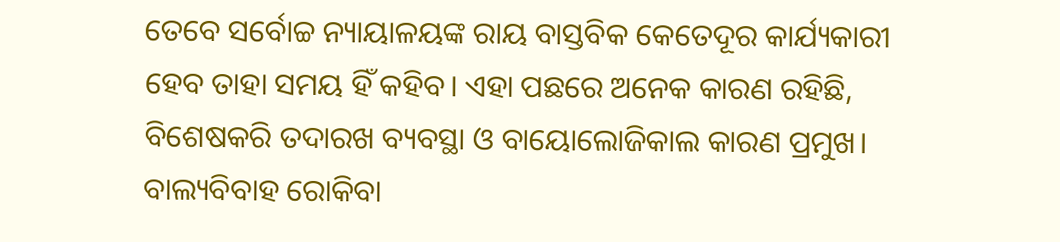ତେବେ ସର୍ବୋଚ୍ଚ ନ୍ୟାୟାଳୟଙ୍କ ରାୟ ବାସ୍ତବିକ କେତେଦୂର କାର୍ଯ୍ୟକାରୀ ହେବ ତାହା ସମୟ ହିଁ କହିବ। ଏହା ପଛରେ ଅନେକ କାରଣ ରହିଛି, ବିଶେଷକରି ତଦାରଖ ବ୍ୟବସ୍ଥା ଓ ବାୟୋଲୋଜିକାଲ କାରଣ ପ୍ରମୁଖ। ବାଲ୍ୟବିବାହ ରୋକିବା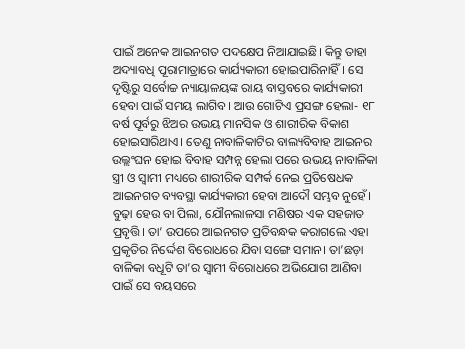ପାଇଁ ଅନେକ ଆଇନଗତ ପଦକ୍ଷେପ ନିଆଯାଇଛି। କିନ୍ତୁ ତାହା ଅଦ୍ୟାବଧି ପୂରାମାତ୍ରାରେ କାର୍ଯ୍ୟକାରୀ ହୋଇପାରିନାହିଁ। ସେ ଦୃଷ୍ଟିରୁ ସର୍ବୋଚ୍ଚ ନ୍ୟାୟାଳୟଙ୍କ ରାୟ ବାସ୍ତବରେ କାର୍ଯ୍ୟକାରୀ ହେବା ପାଇଁ ସମୟ ଲାଗିବ। ଆଉ ଗୋଟିଏ ପ୍ରସଙ୍ଗ ହେଲା- ୧୮ ବର୍ଷ ପୂର୍ବରୁ ଝିଅର ଉଭୟ ମାନସିକ ଓ ଶାରୀରିକ ବିକାଶ ହୋଇସାରିଥାଏ। ତେଣୁ ନାବାଳିକାଟିର ବାଲ୍ୟବିବାହ ଆଇନର ଉଲ୍ଲଂଘନ ହୋଇ ବିବାହ ସମ୍ପନ୍ନ ହେଲା ପରେ ଉଭୟ ନାବାଳିକା ସ୍ତ୍ରୀ ଓ ସ୍ବାମୀ ମଧ୍ୟରେ ଶାରୀରିକ ସମ୍ପର୍କ ନେଇ ପ୍ରତିଷେଧକ ଆଇନଗତ ବ୍ୟବସ୍ଥା କାର୍ଯ୍ୟକାରୀ ହେବା ଆଦୌ ସମ୍ଭବ ନୁହେଁ। ବୁଢ଼ା ହେଉ ବା ପିଲା, ଯୌନଲାଳସା ମଣିଷର ଏକ ସହଜାତ ପ୍ରବୃତ୍ତି। ତା’ ଉପରେ ଆଇନଗତ ପ୍ରତିବନ୍ଧକ କରାଗଲେ ଏହା ପ୍ରକୃତିର ନିର୍ଦ୍ଦେଶ ବିରୋଧରେ ଯିବା ସଙ୍ଗେ ସମାନ। ତା’ଛଡ଼ା ବାଳିକା ବଧୂଟି ତା’ର ସ୍ବାମୀ ବିରୋଧରେ ଅଭିଯୋଗ ଆଣିବା ପାଇଁ ସେ ବୟସରେ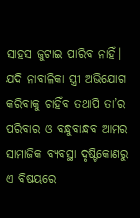ସାହସ ଜୁଟାଇ ପାରିବ ନାହିଁ। ଯଦି ନାବାଳିକା ସ୍ତ୍ରୀ ଅଭିଯୋଗ କରିବାକୁ ଚାହିଁବ ତଥାପି ତା’ର ପରିବାର ଓ ବନ୍ଧୁବାନ୍ଧବ ଆମର ସାମାଜିକ ବ୍ୟବସ୍ଥା ଦୃଷ୍ଟିକୋଣରୁ ଏ ବିଷୟରେ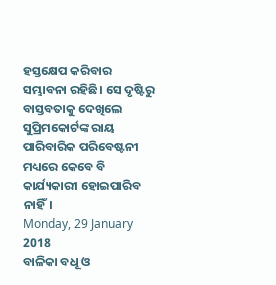ହସ୍ତକ୍ଷେପ କରିବାର ସମ୍ଭାବନା ରହିଛି। ସେ ଦୃଷ୍ଟିରୁ ବାସ୍ତବତାକୁ ଦେଖିଲେ ସୁପ୍ରିମକୋର୍ଟଙ୍କ ରାୟ ପାରିବାରିକ ପରିବେଷ୍ଟନୀ ମଧ୍ୟରେ କେବେ ବି କାର୍ଯ୍ୟକାରୀ ହୋଇପାରିବ ନାହିଁ।
Monday, 29 January 2018
ବାଳିକା ବଧୂ ଓ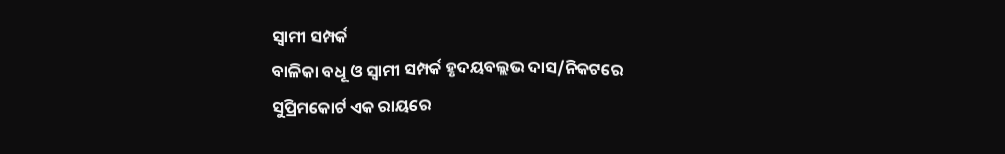ସ୍ବାମୀ ସମ୍ପର୍କ
ବାଳିକା ବଧୂ ଓ ସ୍ବାମୀ ସମ୍ପର୍କ ହୃଦୟବଲ୍ଲଭ ଦାସ/ନିକଟରେ ସୁପ୍ରିମକୋର୍ଟ ଏକ ରାୟରେ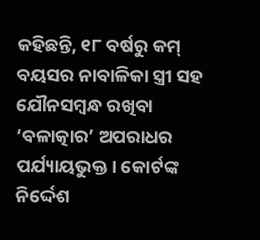କହିଛନ୍ତି, ୧୮ ବର୍ଷରୁ କମ୍ ବୟସର ନାବାଳିକା ସ୍ତ୍ରୀ ସହ ଯୌନସମ୍ବନ୍ଧ ରଖିବା ‘ବଳାତ୍କାର’ ଅପରାଧର ପର୍ଯ୍ୟାୟଭୁକ୍ତ। କୋର୍ଟଙ୍କ ନିର୍ଦ୍ଦେଶ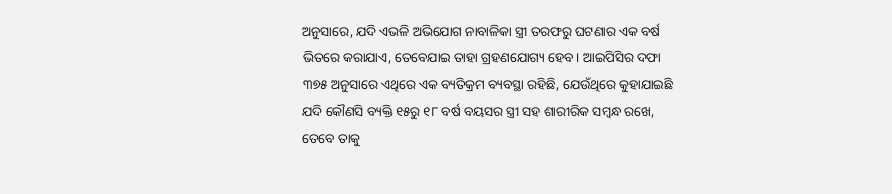ଅନୁସାରେ, ଯଦି ଏଭଳି ଅଭିଯୋଗ ନାବାଳିକା ସ୍ତ୍ରୀ ତରଫରୁ ଘଟଣାର ଏକ ବର୍ଷ ଭିତରେ କରାଯାଏ, ତେବେଯାଇ ତାହା ଗ୍ରହଣଯୋଗ୍ୟ ହେବ। ଆଇପିସିର ଦଫା ୩୭୫ ଅନୁସାରେ ଏଥିରେ ଏକ ବ୍ୟତିକ୍ରମ ବ୍ୟବସ୍ଥା ରହିଛି, ଯେଉଁଥିରେ କୁହାଯାଇଛି ଯଦି କୌଣସି ବ୍ୟକ୍ତି ୧୫ରୁ ୧୮ ବର୍ଷ ବୟସର ସ୍ତ୍ରୀ ସହ ଶାରୀରିକ ସମ୍ବନ୍ଧ ରଖେ, ତେବେ ତାକୁ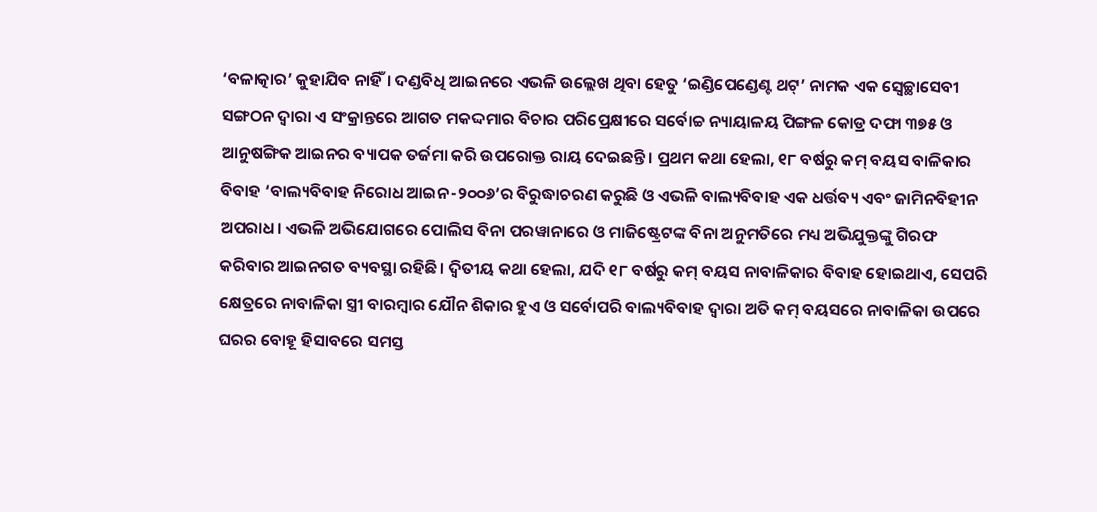‘ବଳାତ୍କାର’ କୁହାଯିବ ନାହିଁ। ଦଣ୍ଡବିଧି ଆଇନରେ ଏଭଳି ଉଲ୍ଲେଖ ଥିବା ହେତୁ ‘ଇଣ୍ଡିପେଣ୍ଡେଣ୍ଟ ଥଟ୍’ ନାମକ ଏକ ସ୍ବେଚ୍ଛାସେବୀ ସଙ୍ଗଠନ ଦ୍ୱାରା ଏ ସଂକ୍ରାନ୍ତରେ ଆଗତ ମକଦ୍ଦମାର ବିଚାର ପରିପ୍ରେକ୍ଷୀରେ ସର୍ବୋଚ୍ଚ ନ୍ୟାୟାଳୟ ପିଙ୍ଗଳ କୋଡ୍ର ଦଫା ୩୭୫ ଓ ଆନୁଷଙ୍ଗିକ ଆଇନର ବ୍ୟାପକ ତର୍ଜମା କରି ଉପରୋକ୍ତ ରାୟ ଦେଇଛନ୍ତି। ପ୍ରଥମ କଥା ହେଲା, ୧୮ ବର୍ଷରୁ କମ୍ ବୟସ ବାଳିକାର ବିବାହ ‘ବାଲ୍ୟବିବାହ ନିରୋଧ ଆଇନ-୨୦୦୬’ର ବିରୁଦ୍ଧାଚରଣ କରୁଛି ଓ ଏଭଳି ବାଲ୍ୟବିବାହ ଏକ ଧର୍ତ୍ତବ୍ୟ ଏବଂ ଜାମିନବିହୀନ ଅପରାଧ। ଏଭଳି ଅଭିଯୋଗରେ ପୋଲିସ ବିନା ପରୱାନାରେ ଓ ମାଜିଷ୍ଟ୍ରେଟଙ୍କ ବିନା ଅନୁମତିରେ ମଧ୍ୟ ଅଭିଯୁକ୍ତଙ୍କୁ ଗିରଫ କରିବାର ଆଇନଗତ ବ୍ୟବସ୍ଥା ରହିଛି। ଦ୍ୱିତୀୟ କଥା ହେଲା, ଯଦି ୧୮ ବର୍ଷରୁ କମ୍ ବୟସ ନାବାଳିକାର ବିବାହ ହୋଇଥାଏ, ସେପରି କ୍ଷେତ୍ରରେ ନାବାଳିକା ସ୍ତ୍ରୀ ବାରମ୍ବାର ଯୌନ ଶିକାର ହୁଏ ଓ ସର୍ବୋପରି ବାଲ୍ୟବିବାହ ଦ୍ୱାରା ଅତି କମ୍ ବୟସରେ ନାବାଳିକା ଉପରେ ଘରର ବୋହୂ ହିସାବରେ ସମସ୍ତ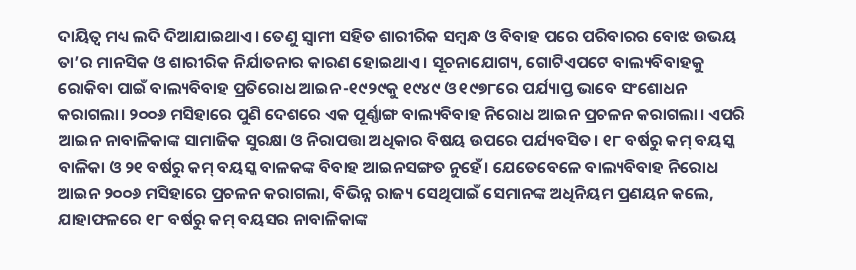ଦାୟିତ୍ୱ ମଧ୍ୟ ଲଦି ଦିଆଯାଇଥାଏ। ତେଣୁ ସ୍ବାମୀ ସହିତ ଶାରୀରିକ ସମ୍ବନ୍ଧ ଓ ବିବାହ ପରେ ପରିବାରର ବୋଝ ଉଭୟ ତା’ର ମାନସିକ ଓ ଶାରୀରିକ ନିର୍ଯାତନାର କାରଣ ହୋଇଥାଏ। ସୂଚନାଯୋଗ୍ୟ, ଗୋଟିଏପଟେ ବାଲ୍ୟବିବାହକୁ ରୋକିବା ପାଇଁ ବାଲ୍ୟବିବାହ ପ୍ରତିରୋଧ ଆଇନ-୧୯୨୯କୁ ୧୯୪୯ ଓ ୧୯୭୮ରେ ପର୍ଯ୍ୟାପ୍ତ ଭାବେ ସଂଶୋଧନ କରାଗଲା। ୨୦୦୬ ମସିହାରେ ପୁଣି ଦେଶରେ ଏକ ପୂର୍ଣ୍ଣାଙ୍ଗ ବାଲ୍ୟବିବାହ ନିରୋଧ ଆଇନ ପ୍ରଚଳନ କରାଗଲା। ଏପରି ଆଇନ ନାବାଳିକାଙ୍କ ସାମାଜିକ ସୁରକ୍ଷା ଓ ନିରାପତ୍ତା ଅଧିକାର ବିଷୟ ଉପରେ ପର୍ଯ୍ୟବସିତ। ୧୮ ବର୍ଷରୁ କମ୍ ବୟସ୍କ ବାଳିକା ଓ ୨୧ ବର୍ଷରୁ କମ୍ ବୟସ୍କ ବାଳକଙ୍କ ବିବାହ ଆଇନସଙ୍ଗତ ନୁହେଁ। ଯେତେବେଳେ ବାଲ୍ୟବିବାହ ନିରୋଧ ଆଇନ ୨୦୦୬ ମସିହାରେ ପ୍ରଚଳନ କରାଗଲା, ବିଭିନ୍ନ ରାଜ୍ୟ ସେଥିପାଇଁ ସେମାନଙ୍କ ଅଧିନିୟମ ପ୍ରଣୟନ କଲେ, ଯାହାଫଳରେ ୧୮ ବର୍ଷରୁ କମ୍ ବୟସର ନାବାଳିକାଙ୍କ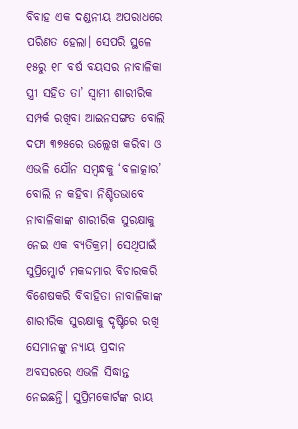ବିବାହ ଏକ ଦଣ୍ଡନୀୟ ଅପରାଧରେ ପରିଣତ ହେଲା। ସେପରି ସ୍ଥଳେ ୧୫ରୁ ୧୮ ବର୍ଷ ବୟସର ନାବାଳିକା ସ୍ତ୍ରୀ ସହିତ ତା’ ସ୍ବାମୀ ଶାରୀରିକ ସମ୍ପର୍କ ରଖିବା ଆଇନସଙ୍ଗତ ବୋଲି ଦଫା ୩୭୫ରେ ଉଲ୍ଲେଖ କରିବା ଓ ଏଭଳି ଯୌନ ସମ୍ବନ୍ଧକୁ ‘ବଳାତ୍କାର’ ବୋଲି ନ କହିବା ନିଶ୍ଚିତଭାବେ ନାବାଳିକାଙ୍କ ଶାରୀରିକ ସୁରକ୍ଷାକୁ ନେଇ ଏକ ବ୍ୟତିକ୍ରମ। ସେଥିପାଇଁ ସୁପ୍ରିମ୍କୋର୍ଟ ମକଦ୍ଦମାର ବିଚାରକରି ବିଶେଷକରି ବିବାହିତା ନାବାଳିକାଙ୍କ ଶାରୀରିକ ସୁରକ୍ଷାକୁ ଦୃଷ୍ଟିରେ ରଖି ସେମାନଙ୍କୁ ନ୍ୟାୟ ପ୍ରଦାନ ଅବସରରେ ଏଭଳି ସିଦ୍ଧାନ୍ତ ନେଇଛନ୍ତି। ସୁପ୍ରିମକୋର୍ଟଙ୍କ ରାୟ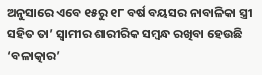ଅନୁସାରେ ଏବେ ୧୫ରୁ ୧୮ ବର୍ଷ ବୟସର ନାବାଳିକା ସ୍ତ୍ରୀ ସହିତ ତା’ ସ୍ବାମୀର ଶାରୀରିକ ସମ୍ବନ୍ଧ ରଖିବା ହେଉଛି ‘ବଳାତ୍କାର’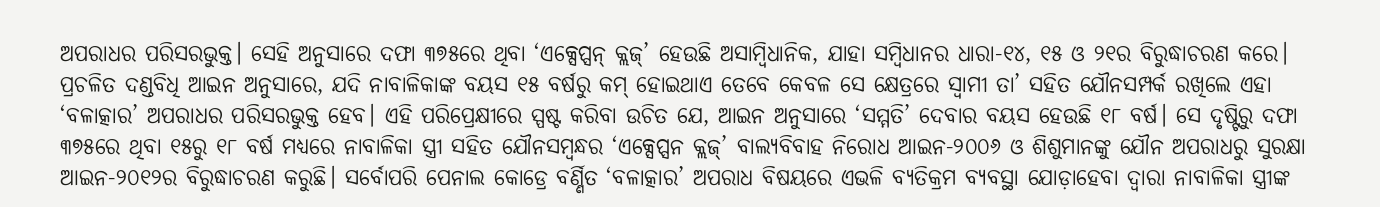ଅପରାଧର ପରିସରଭୁକ୍ତ। ସେହି ଅନୁସାରେ ଦଫା ୩୭୫ରେ ଥିବା ‘ଏକ୍ସେପ୍ସନ୍ କ୍ଲଜ୍’ ହେଉଛି ଅସାମ୍ବିଧାନିକ, ଯାହା ସମ୍ବିଧାନର ଧାରା-୧୪, ୧୫ ଓ ୨୧ର ବିରୁଦ୍ଧାଚରଣ କରେ। ପ୍ରଚଳିତ ଦଣ୍ଡବିଧି ଆଇନ ଅନୁସାରେ, ଯଦି ନାବାଳିକାଙ୍କ ବୟସ ୧୫ ବର୍ଷରୁ କମ୍ ହୋଇଥାଏ ତେବେ କେବଳ ସେ କ୍ଷେତ୍ରରେ ସ୍ବାମୀ ତା’ ସହିତ ଯୌନସମ୍ପର୍କ ରଖିଲେ ଏହା ‘ବଳାତ୍କାର’ ଅପରାଧର ପରିସରଭୁକ୍ତ ହେବ। ଏହି ପରିପ୍ରେକ୍ଷୀରେ ସ୍ପଷ୍ଟ କରିବା ଉଚିତ ଯେ, ଆଇନ ଅନୁସାରେ ‘ସମ୍ମତି’ ଦେବାର ବୟସ ହେଉଛି ୧୮ ବର୍ଷ। ସେ ଦୃଷ୍ଟିରୁ ଦଫା ୩୭୫ରେ ଥିବା ୧୫ରୁ ୧୮ ବର୍ଷ ମଧ୍ୟରେ ନାବାଳିକା ସ୍ତ୍ରୀ ସହିତ ଯୌନସମ୍ବନ୍ଧର ‘ଏକ୍ସେପ୍ସନ କ୍ଲଜ୍’ ବାଲ୍ୟବିବାହ ନିରୋଧ ଆଇନ-୨୦୦୬ ଓ ଶିଶୁମାନଙ୍କୁ ଯୌନ ଅପରାଧରୁ ସୁରକ୍ଷା ଆଇନ-୨୦୧୨ର ବିରୁଦ୍ଧାଚରଣ କରୁଛି। ସର୍ବୋପରି ପେନାଲ କୋଡ୍ରେ ବର୍ଣ୍ଣିତ ‘ବଳାତ୍କାର’ ଅପରାଧ ବିଷୟରେ ଏଭଳି ବ୍ୟତିକ୍ରମ ବ୍ୟବସ୍ଥା ଯୋଡ଼ାହେବା ଦ୍ୱାରା ନାବାଳିକା ସ୍ତ୍ରୀଙ୍କ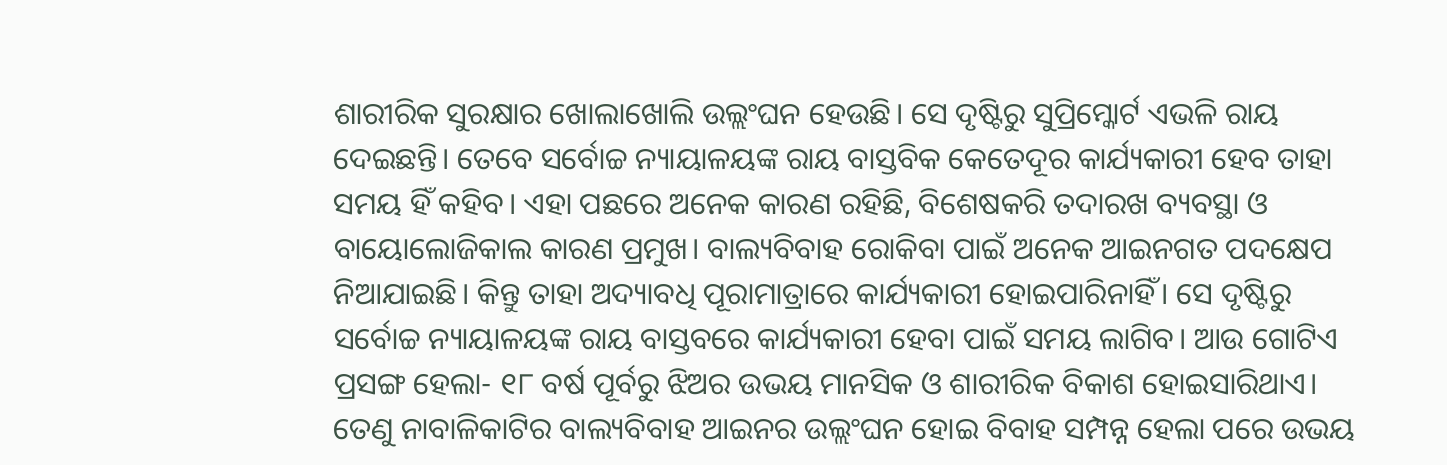ଶାରୀରିକ ସୁରକ୍ଷାର ଖୋଲାଖୋଲି ଉଲ୍ଲଂଘନ ହେଉଛି। ସେ ଦୃଷ୍ଟିରୁ ସୁପ୍ରିମ୍କୋର୍ଟ ଏଭଳି ରାୟ ଦେଇଛନ୍ତି। ତେବେ ସର୍ବୋଚ୍ଚ ନ୍ୟାୟାଳୟଙ୍କ ରାୟ ବାସ୍ତବିକ କେତେଦୂର କାର୍ଯ୍ୟକାରୀ ହେବ ତାହା ସମୟ ହିଁ କହିବ। ଏହା ପଛରେ ଅନେକ କାରଣ ରହିଛି, ବିଶେଷକରି ତଦାରଖ ବ୍ୟବସ୍ଥା ଓ ବାୟୋଲୋଜିକାଲ କାରଣ ପ୍ରମୁଖ। ବାଲ୍ୟବିବାହ ରୋକିବା ପାଇଁ ଅନେକ ଆଇନଗତ ପଦକ୍ଷେପ ନିଆଯାଇଛି। କିନ୍ତୁ ତାହା ଅଦ୍ୟାବଧି ପୂରାମାତ୍ରାରେ କାର୍ଯ୍ୟକାରୀ ହୋଇପାରିନାହିଁ। ସେ ଦୃଷ୍ଟିରୁ ସର୍ବୋଚ୍ଚ ନ୍ୟାୟାଳୟଙ୍କ ରାୟ ବାସ୍ତବରେ କାର୍ଯ୍ୟକାରୀ ହେବା ପାଇଁ ସମୟ ଲାଗିବ। ଆଉ ଗୋଟିଏ ପ୍ରସଙ୍ଗ ହେଲା- ୧୮ ବର୍ଷ ପୂର୍ବରୁ ଝିଅର ଉଭୟ ମାନସିକ ଓ ଶାରୀରିକ ବିକାଶ ହୋଇସାରିଥାଏ। ତେଣୁ ନାବାଳିକାଟିର ବାଲ୍ୟବିବାହ ଆଇନର ଉଲ୍ଲଂଘନ ହୋଇ ବିବାହ ସମ୍ପନ୍ନ ହେଲା ପରେ ଉଭୟ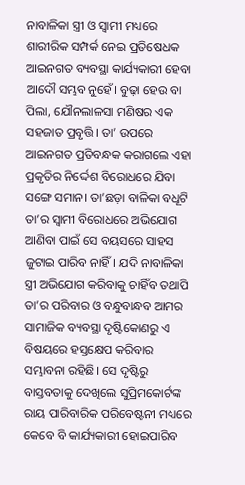ନାବାଳିକା ସ୍ତ୍ରୀ ଓ ସ୍ବାମୀ ମଧ୍ୟରେ ଶାରୀରିକ ସମ୍ପର୍କ ନେଇ ପ୍ରତିଷେଧକ ଆଇନଗତ ବ୍ୟବସ୍ଥା କାର୍ଯ୍ୟକାରୀ ହେବା ଆଦୌ ସମ୍ଭବ ନୁହେଁ। ବୁଢ଼ା ହେଉ ବା ପିଲା, ଯୌନଲାଳସା ମଣିଷର ଏକ ସହଜାତ ପ୍ରବୃତ୍ତି। ତା’ ଉପରେ ଆଇନଗତ ପ୍ରତିବନ୍ଧକ କରାଗଲେ ଏହା ପ୍ରକୃତିର ନିର୍ଦ୍ଦେଶ ବିରୋଧରେ ଯିବା ସଙ୍ଗେ ସମାନ। ତା’ଛଡ଼ା ବାଳିକା ବଧୂଟି ତା’ର ସ୍ବାମୀ ବିରୋଧରେ ଅଭିଯୋଗ ଆଣିବା ପାଇଁ ସେ ବୟସରେ ସାହସ ଜୁଟାଇ ପାରିବ ନାହିଁ। ଯଦି ନାବାଳିକା ସ୍ତ୍ରୀ ଅଭିଯୋଗ କରିବାକୁ ଚାହିଁବ ତଥାପି ତା’ର ପରିବାର ଓ ବନ୍ଧୁବାନ୍ଧବ ଆମର ସାମାଜିକ ବ୍ୟବସ୍ଥା ଦୃଷ୍ଟିକୋଣରୁ ଏ ବିଷୟରେ ହସ୍ତକ୍ଷେପ କରିବାର ସମ୍ଭାବନା ରହିଛି। ସେ ଦୃଷ୍ଟିରୁ ବାସ୍ତବତାକୁ ଦେଖିଲେ ସୁପ୍ରିମକୋର୍ଟଙ୍କ ରାୟ ପାରିବାରିକ ପରିବେଷ୍ଟନୀ ମଧ୍ୟରେ କେବେ ବି କାର୍ଯ୍ୟକାରୀ ହୋଇପାରିବ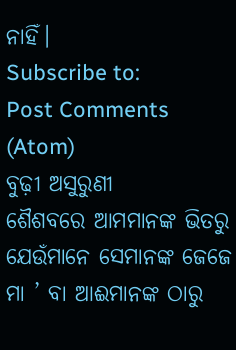ନାହିଁ।
Subscribe to:
Post Comments (Atom)
ବୁଢ଼ୀ ଅସୁରୁଣୀ
ଶୈଶବରେ ଆମମାନଙ୍କ ଭିତରୁ ଯେଉଁମାନେ ସେମାନଙ୍କ ଜେଜେ ମା ’ ବା ଆଈମାନଙ୍କ ଠାରୁ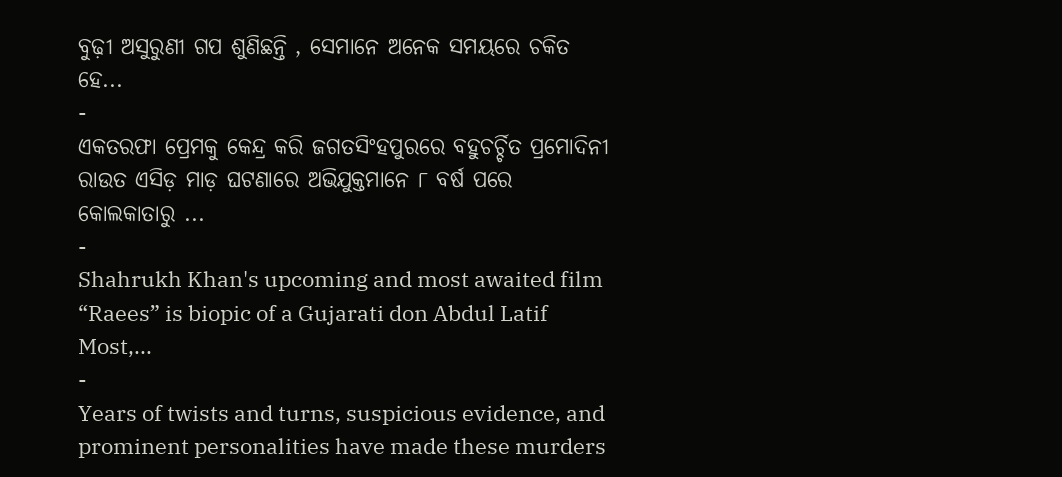ବୁଢ଼ୀ ଅସୁରୁଣୀ ଗପ ଶୁଣିଛନ୍ତି , ସେମାନେ ଅନେକ ସମୟରେ ଚକିତ ହେ...
-
ଏକତରଫା ପ୍ରେମକୁ କେନ୍ଦ୍ର କରି ଜଗତସିଂହପୁରରେ ବହୁଚର୍ଚ୍ଚିତ ପ୍ରମୋଦିନୀ ରାଉତ ଏସିଡ଼ ମାଡ଼ ଘଟଣାରେ ଅଭିଯୁକ୍ତମାନେ ୮ ବର୍ଷ ପରେ କୋଲକାତାରୁ ...
-
Shahrukh Khan's upcoming and most awaited film “Raees” is biopic of a Gujarati don Abdul Latif Most,...
-
Years of twists and turns, suspicious evidence, and prominent personalities have made these murders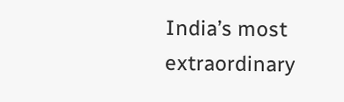India’s most extraordinary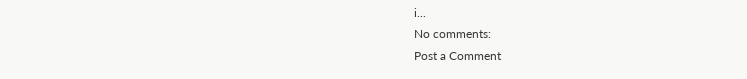i...
No comments:
Post a Comment